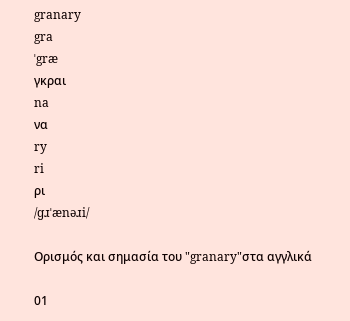granary
gra
ˈgræ
γκραι
na
να
ry
ri
ρι
/ɡɹˈænəɹi/

Ορισμός και σημασία του "granary"στα αγγλικά

01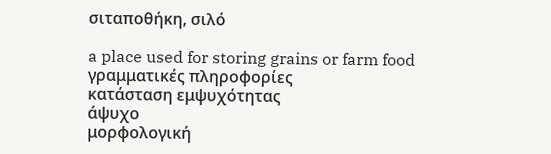σιταποθήκη, σιλό

a place used for storing grains or farm food
γραμματικές πληροφορίες
κατάσταση εμψυχότητας
άψυχο
μορφολογική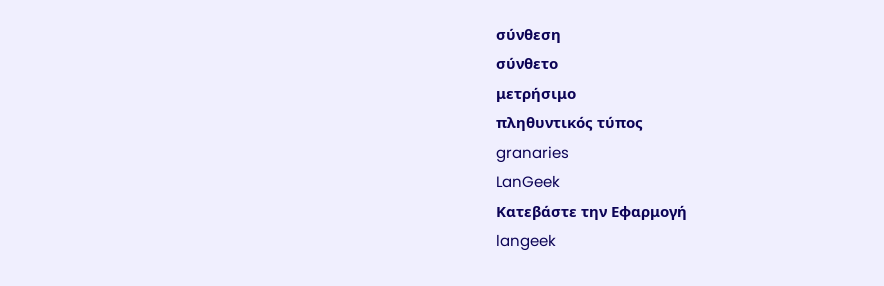σύνθεση
σύνθετο
μετρήσιμο
πληθυντικός τύπος
granaries
LanGeek
Κατεβάστε την Εφαρμογή
langeek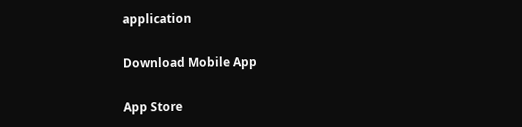application

Download Mobile App

App Store